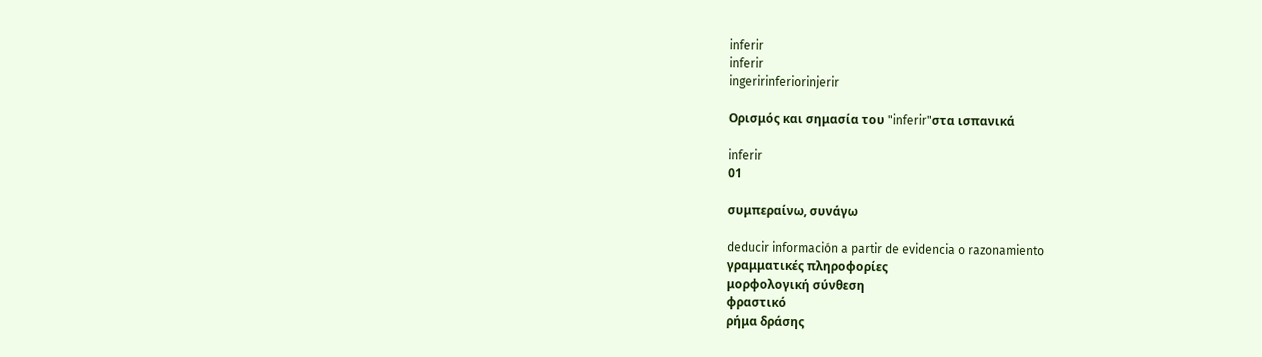inferir
inferir
ingeririnferiorinjerir

Ορισμός και σημασία του "inferir"στα ισπανικά

inferir
01

συμπεραίνω, συνάγω

deducir información a partir de evidencia o razonamiento
γραμματικές πληροφορίες
μορφολογική σύνθεση
φραστικό
ρήμα δράσης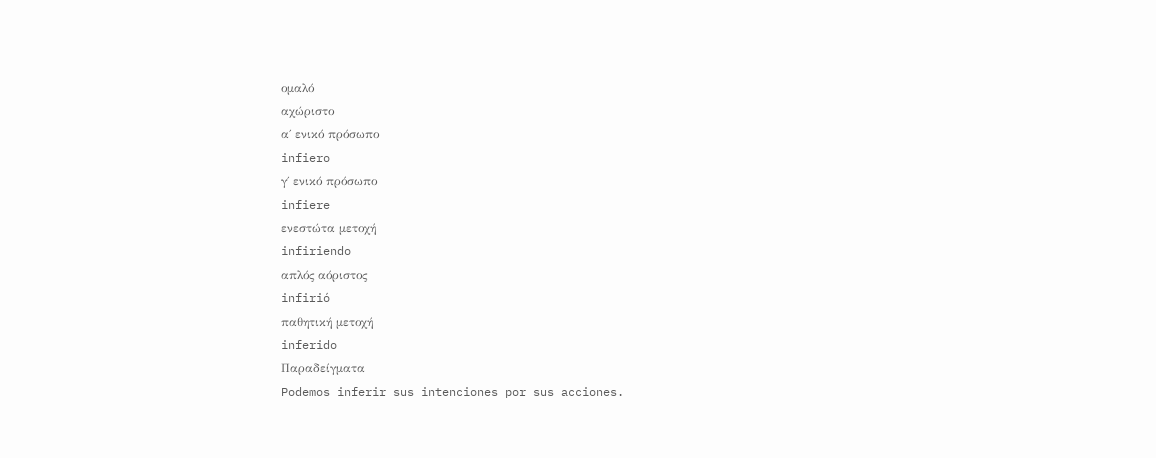ομαλό
αχώριστο
α΄ ενικό πρόσωπο
infiero
γ΄ ενικό πρόσωπο
infiere
ενεστώτα μετοχή
infiriendo
απλός αόριστος
infirió
παθητική μετοχή
inferido
Παραδείγματα
Podemos inferir sus intenciones por sus acciones.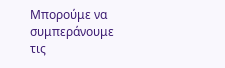Μπορούμε να συμπεράνουμε τις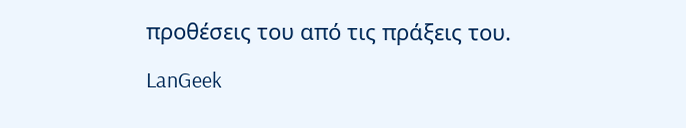προθέσεις του από τις πράξεις του.

LanGeek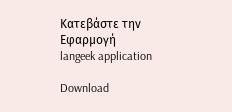Κατεβάστε την Εφαρμογή
langeek application

Download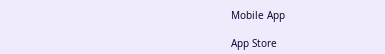Mobile App

App Store